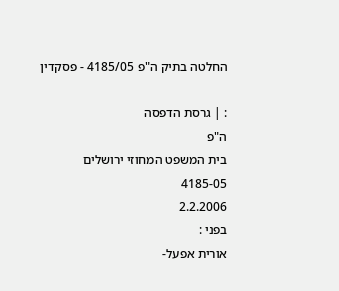החלטה בתיק ה"פ 4185/05 - פסקדין

: | גרסת הדפסה
ה"פ
בית המשפט המחוזי ירושלים
4185-05
2.2.2006
בפני :
אורית אפעל-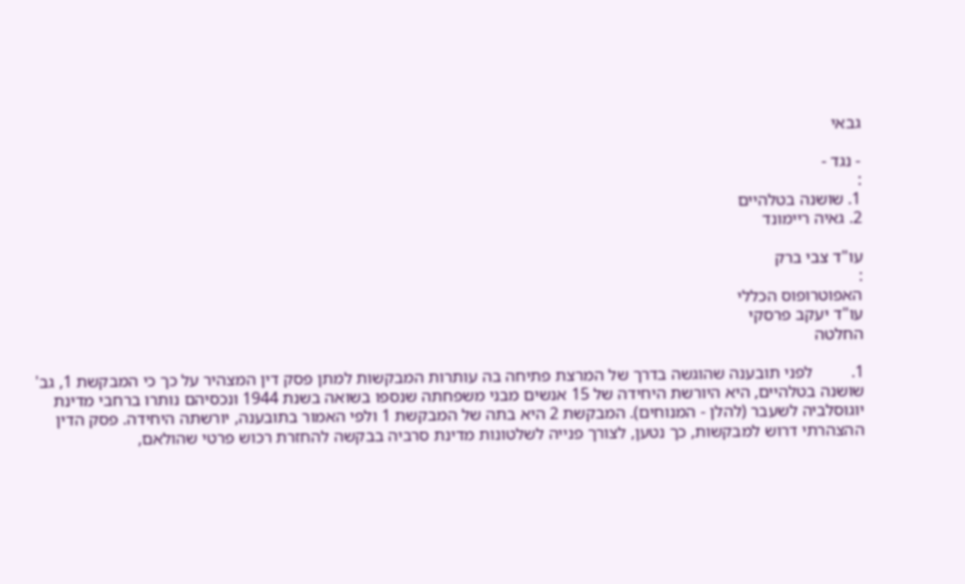גבאי

- נגד -
:
1. שושנה בטלהיים
2. גאיה ריימונד

עו"ד צבי ברק
:
האפוטרופוס הכללי
עו"ד יעקב פרסקי
החלטה

1.         לפני תובענה שהוגשה בדרך של המרצת פתיחה בה עותרות המבקשות למתן פסק דין המצהיר על כך כי המבקשת 1, גב' שושנה בטלהיים, היא היורשת היחידה של 15 אנשים מבני משפחתה שנספו בשואה בשנת 1944 ונכסיהם נותרו ברחבי מדינת יוגוסלביה לשעבר (להלן - המנוחים). המבקשת 2 היא בתה של המבקשת 1 ולפי האמור בתובענה, יורשתה היחידה. פסק הדין ההצהרתי דרוש למבקשות, כך נטען, לצורך פנייה לשלטונות מדינת סרביה בבקשה להחזרת רכוש פרטי שהולאם,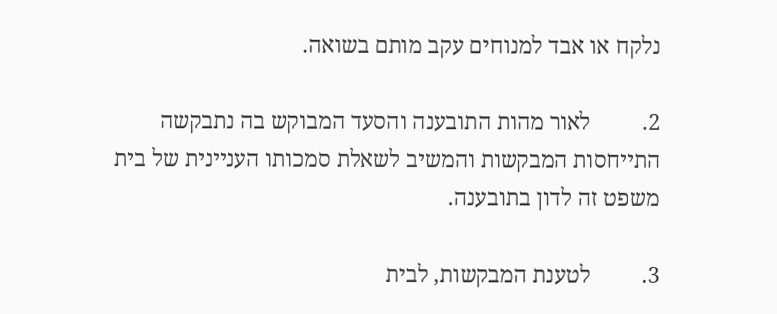נלקח או אבד למנוחים עקב מותם בשואה.

2.         לאור מהות התובענה והסעד המבוקש בה נתבקשה התייחסות המבקשות והמשיב לשאלת סמכותו העניינית של בית משפט זה לדון בתובענה.

3.         לטענת המבקשות, לבית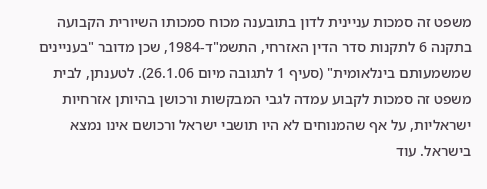משפט זה סמכות עניינית לדון בתובענה מכוח סמכותו השיורית הקבועה בתקנה 6 לתקנות סדר הדין האזרחי, התשמ"ד-1984, שכן מדובר "בעניינים שמשמעותם בינלאומית" (סעיף 1 לתגובה מיום 26.1.06). לטענתן, לבית משפט זה סמכות לקבוע עמדה לגבי המבקשות ורכושן בהיותן אזרחיות ישראליות, על אף שהמנוחים לא היו תושבי ישראל ורכושם אינו נמצא בישראל. עוד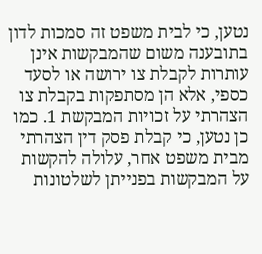נטען, כי לבית משפט זה סמכות לדון בתובענה משום שהמבקשות אינן עותרות לקבלת צו ירושה או לסעד כספי, אלא הן מסתפקות בקבלת צו הצהרתי על זכויות המבקשת 1. כמו כן נטען, כי קבלת פסק דין הצהרתי מבית משפט אחר, עלולה להקשות על המבקשות בפנייתן לשלטונות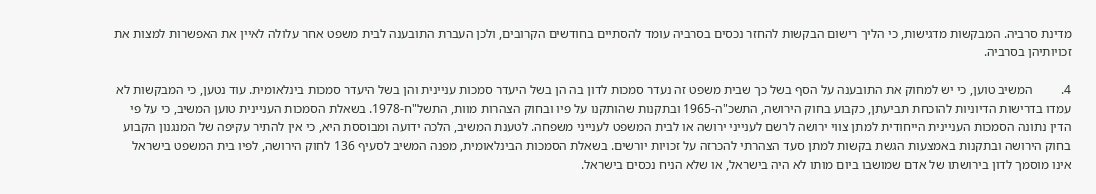מדינת סרביה. המבקשות מדגישות, כי הליך רישום הבקשות להחזר נכסים בסרביה עומד להסתיים בחודשים הקרובים, ולכן העברת התובענה לבית משפט אחר עלולה לאיין את האפשרות למצות את זכויותיהן בסרביה.

4.         המשיב טוען, כי יש למחוק את התובענה על הסף בשל כך שבית משפט זה נעדר סמכות לדון בה הן בשל היעדר סמכות עניינית והן בשל היעדר סמכות בינלאומית. עוד נטען, כי המבקשות לא עמדו בדרישות הדיוניות להוכחת תביעתן, כקבוע בחוק הירושה, התשכ"ה-1965 ובתקנות שהותקנו על פיו ובחוק הצהרות מוות, התשל"ח-1978. בשאלת הסמכות העניינית טוען המשיב, כי על פי הדין נתונה הסמכות העניינית הייחודית למתן צווי ירושה לרשם לענייני ירושה או לבית המשפט לענייני משפחה. לטענת המשיב, הלכה ידועה ומבוססת היא, כי אין להתיר עקיפה של המנגנון הקבוע בחוק הירושה ובתקנות באמצעות הגשת בקשות למתן סעד הצהרתי להכרזה על זכויות יורשים. בשאלת הסמכות הבינלאומית, מפנה המשיב לסעיף 136 לחוק הירושה, לפיו בית המשפט בישראל אינו מוסמך לדון בירושתו של אדם שמושבו ביום מותו לא היה בישראל, או שלא הניח נכסים בישראל.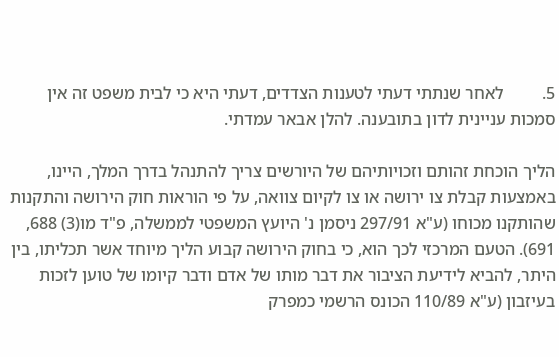5.         לאחר שנתתי דעתי לטענות הצדדים, דעתי היא כי לבית משפט זה אין סמכות עניינית לדון בתובענה. להלן אבאר עמדתי.

הליך הוכחת זהותם וזכויותיהם של היורשים צריך להתנהל בדרך המלך, היינו, באמצעות קבלת צו ירושה או צו לקיום צוואה, על פי הוראות חוק הירושה והתקנות שהותקנו מכוחו (ע"א 297/91 ניסמן נ' היועץ המשפטי לממשלה, פ"ד מו(3) 688, 691). הטעם המרכזי לכך הוא, כי בחוק הירושה קבוע הליך מיוחד אשר תכליתו, בין היתר, להביא לידיעת הציבור את דבר מותו של אדם ודבר קיומו של טוען לזכות בעיזבון (ע"א 110/89 הכונס הרשמי כמפרק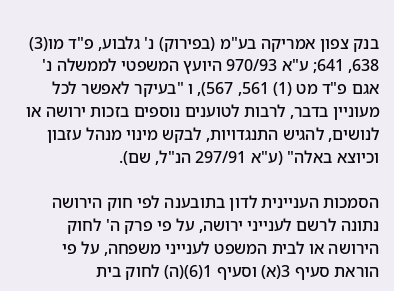בנק צפון אמריקה בע"מ (בפירוק) נ' גלבוע, פ"ד מו(3) 638, 641; ע"א 970/93 היועץ המשפטי לממשלה נ' אגם פ"ד מט (1) 561, 567), ו "בעיקר לאפשר לכל מעוניין בדבר, לרבות לטוענים נוספים בזכות ירושה או לנושים, להגיש התנגדויות, לבקש מינוי מנהל עזבון וכיוצא באלה" (ע"א 297/91 הנ"ל, שם).

הסמכות העניינית לדון בתובענה לפי חוק הירושה נתונה לרשם לענייני ירושה, על פי פרק ה' לחוק הירושה או לבית המשפט לענייני משפחה, על פי הוראת סעיף 3(א) וסעיף 1(6)(ה) לחוק בית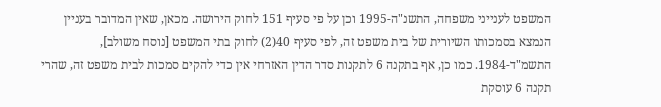המשפט לענייני משפחה, התשנ"ה-1995 וכן על פי סעיף 151 לחוק הירושה. מכאן, שאין המדובר בעניין הנמצא בסמכותו השיורית של בית משפט זה, לפי סעיף 40(2) לחוק בתי המשפט [נוסח משולב], התשמ"ד-1984. כמו כן, אף בתקנה 6 לתקנות סדר הדין האזרחי אין כדי להקים סמכות לבית משפט זה, שהרי תקנה 6 עוסקת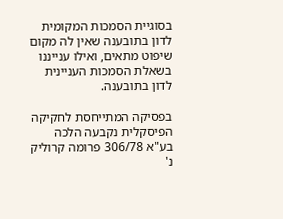בסוגיית הסמכות המקומית לדון בתובענה שאין לה מקום שיפוט מתאים, ואילו ענייננו בשאלת הסמכות העניינית לדון בתובענה.

בפסיקה המתייחסת לחקיקה הפיסקלית נקבעה הלכה בע"א 306/78 פרומה קרוליק נ'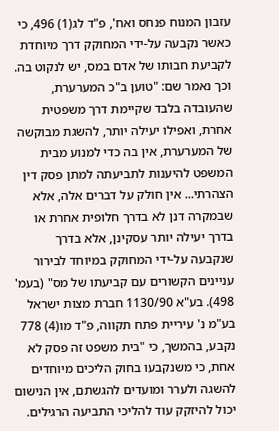עזבון המנוח פנחס ואח', פ"ד לג(1) 496, כי כאשר נקבעה על-ידי המחוקק דרך מיוחדת לקביעת חבותו של אדם במס, יש לנקוט בה. וכך נאמר שם: "טוען ב"כ המערערת, שהעובדה בלבד שקיימת דרך משפטית אחרת, ואפילו יעילה יותר, להשגת מבוקשה של המערערת, אין בה כדי למנוע מבית המשפט להיענות לתביעתה למתן פסק דין הצהרתי... אין חולק על דברים אלה, אלא שבמקרה דנן לא בדרך חלופית אחרת או בדרך יעילה יותר עסקינן, אלא בדרך שנקבעה על-ידי המחוקק במיוחד לבירור עניינים הקשורים עם קביעתו של מס" (בעמ' 498). בע"א 1130/90 חברת מצות ישראל בע"מ נ' עיריית פתח תקווה, פ"ד מו(4) 778 נקבע, בהמשך, כי "בית משפט זה פסק לא אחת, כי משנקבעו בחוק הליכים מיוחדים להשגה ולערר ומועדים להגשתם, אין הנישום יכול להיזקק עוד להליכי התביעה הרגילים.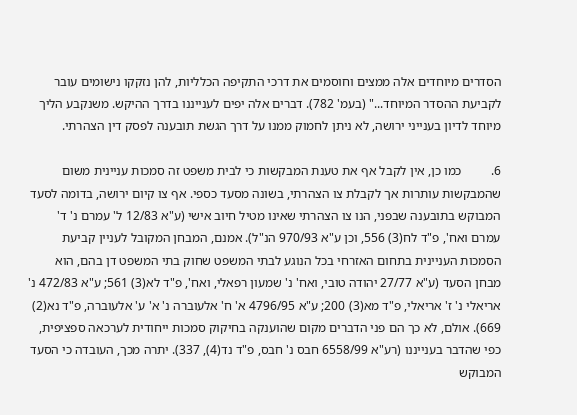הסדרים מיוחדים אלה ממצים וחוסמים את דרכי התקיפה הכלליות, להן נזקקו נישומים עובר לקביעת ההסדר המיוחד..." (בעמ' 782). דברים אלה יפים לענייננו בדרך ההיקש. משנקבע הליך מיוחד לדיון בענייני ירושה, לא ניתן לחמוק ממנו על דרך הגשת תובענה לפסק דין הצהרתי.

6.         כמו כן, אין לקבל אף את טענת המבקשות כי לבית משפט זה סמכות עניינית משום שהמבקשות עותרות אך לקבלת צו הצהרתי, בשונה מסעד כספי. אף צו קיום ירושה, בדומה לסעד המבוקש בתובענה שבפני, הנו צו הצהרתי שאינו מטיל חיוב אישי (ע"א 12/83 ל' עמרם נ' ד' עמרם ואח', פ"ד לח(3) 556, וכן ע"א 970/93 הנ"ל). אמנם, המבחן המקובל לעניין קביעת הסמכות העניינית בתחום האזרחי בכל הנוגע לבתי המשפט שחוק בתי המשפט דן בהם, הוא מבחן הסעד (ע"א 27/77 יהודה טובי, ואח' נ' שמעון רפאלי, ואח', פ"ד לא(3) 561; ע"א 472/83 נ' אריאלי נ' ז' אריאלי, פ"ד מא(3) 200; ע"א 4796/95 א' ח' אלעוברה נ' א' ע' אלעוברה, פ"ד נא(2) 669). אולם, לא כך הם פני הדברים מקום שהוענקה בחיקוק סמכות ייחודית לערכאה ספציפית, כפי שהדבר בענייננו (רע"א 6558/99 חבס נ' חבס, פ"ד נד(4), 337). יתרה מכך, העובדה כי הסעד המבוקש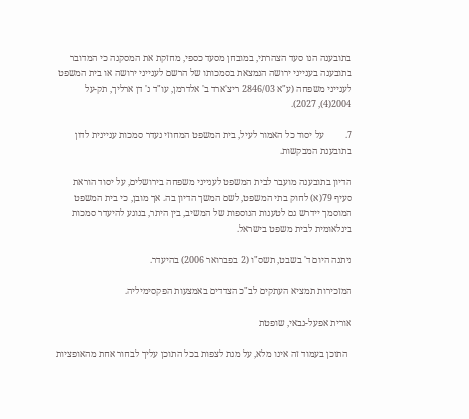בתובענה הנו סעד הצהרתי, במובחן מסעד כספי, מחזקת את המסקנה כי המדובר בתובענה בענייני ירושה הנמצאת בסמכותו של הרשם לענייני ירושה או בית המשפט לענייני משפחה (ע"א 2846/03 ריצ'ארד ב' אלדרמן, עו"ד נ' דן ארליך, תק-על 2004(4), 2027).

7.         על יסוד כל האמור לעיל, בית המשפט המחוזי נעדר סמכות עניינית לדון בתובענת המבקשות.

הדיון בתובענה מועבר לבית המשפט לענייני משפחה בירושלים, על יסוד הוראת סעיף 79(א) לחוק בתי המשפט, לשם המשך הדיון בה. אך מובן, כי בית המשפט המוסמך יידרש גם לטענות הנוספות של המשיב, בין היתר, בנוגע להיעדר סמכות בינלאומית לבית משפט בישראל.

ניתנה היום ד' בשבט, תשס"ו (2 בפברואר 2006) בהיעדר.

המזכירות תמציא העתקים לב"כ הצדדים באמצעות הפקסימיליה.

אורית אפעל-גבאי, שופטת

  התוכן בעמוד זה אינו מלא, על מנת לצפות בכל התוכן עליך לבחור אחת מהאופציות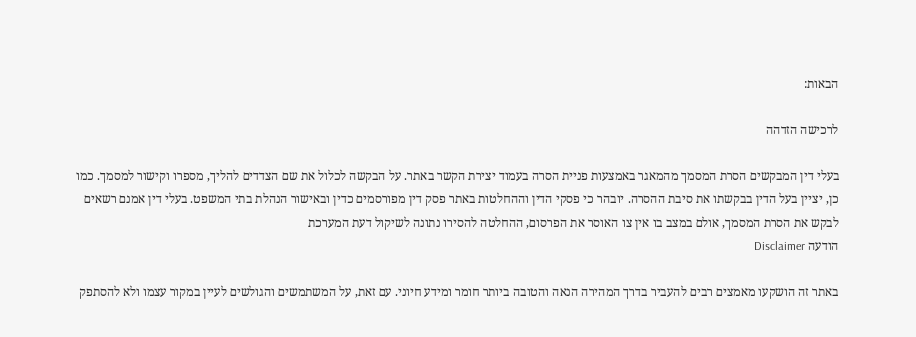הבאות:

לרכישה הזדהה

בעלי דין המבקשים הסרת המסמך מהמאגר באמצעות פניית הסרה בעמוד יצירת הקשר באתר. על הבקשה לכלול את שם הצדדים להליך, מספרו וקישור למסמך. כמו כן, יציין בעל הדין בבקשתו את סיבת ההסרה. יובהר כי פסקי הדין וההחלטות באתר פסק דין מפורסמים כדין ובאישור הנהלת בתי המשפט. בעלי דין אמנם רשאים לבקש את הסרת המסמך, אולם במצב בו אין צו האוסר את הפרסום, ההחלטה להסירו נתונה לשיקול דעת המערכת
הודעה Disclaimer

באתר זה הושקעו מאמצים רבים להעביר בדרך המהירה הנאה והטובה ביותר חומר ומידע חיוני. עם זאת, על המשתמשים והגולשים לעיין במקור עצמו ולא להסתפק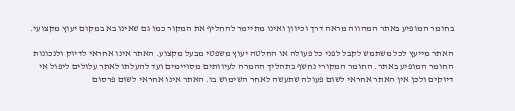בחומר המופיע באתר המהווה מראה דרך וכיוון ואינו מתיימר להחליף את המקור כמו גם שאינו בא במקום יעוץ מקצועי.

האתר מייעץ לכל משתמש לקבל לפני כל פעולה או החלטה יעוץ משפטי מבעל מקצוע. האתר אינו אחראי לדיוק ולנכונות החומר המופיע באתר. החומר המקורי נחשף בתהליך ההמרה לעיוותים מסויימים ועד להעלתו לאתר עלולים ליפול אי דיוקים ולכן אין האתר אחראי לשום פעולה שתעשה לאחר השימוש בו. האתר אינו אחראי לשום פרסום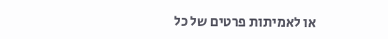או לאמיתות פרטים של כל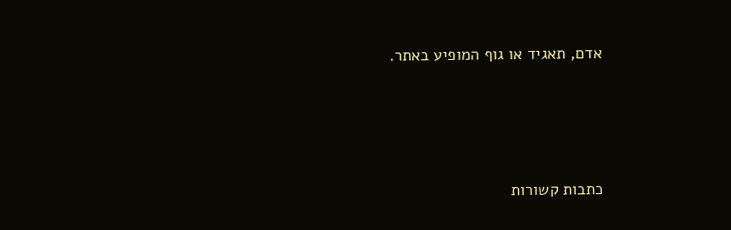אדם, תאגיד או גוף המופיע באתר.




כתבות קשורות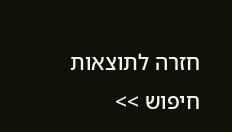חזרה לתוצאות חיפוש >>